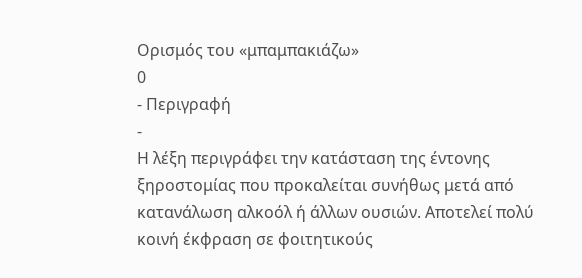Ορισμός του «μπαμπακιάζω»
0
- Περιγραφή
-
Η λέξη περιγράφει την κατάσταση της έντονης ξηροστομίας που προκαλείται συνήθως μετά από κατανάλωση αλκοόλ ή άλλων ουσιών. Αποτελεί πολύ κοινή έκφραση σε φοιτητικούς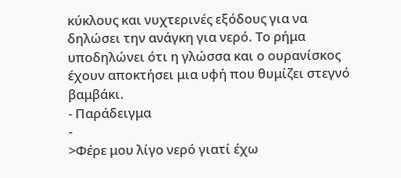κύκλους και νυχτερινές εξόδους για να δηλώσει την ανάγκη για νερό. Το ρήμα υποδηλώνει ότι η γλώσσα και ο ουρανίσκος έχουν αποκτήσει μια υφή που θυμίζει στεγνό βαμβάκι.
- Παράδειγμα
-
>Φέρε μου λίγο νερό γιατί έχω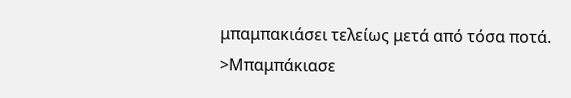μπαμπακιάσει τελείως μετά από τόσα ποτά.
>Μπαμπάκιασε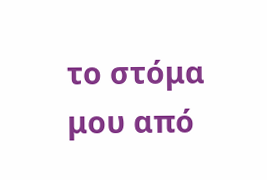το στόμα μου από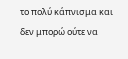το πολύ κάπνισμα και δεν μπορώ ούτε να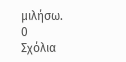μιλήσω.
0
Σχόλια